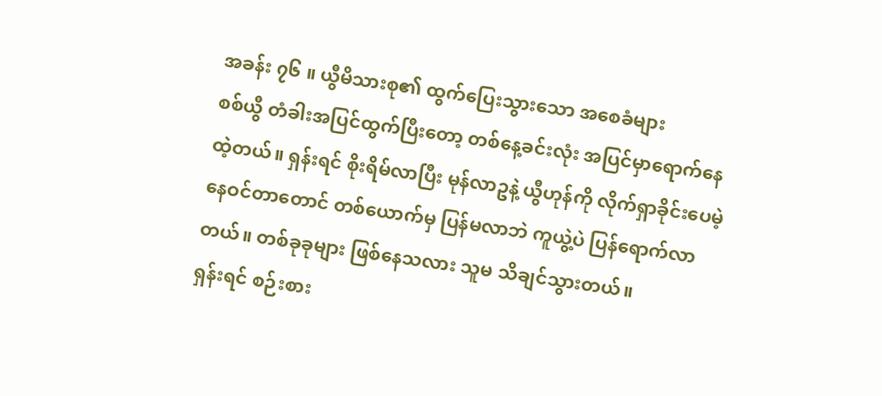အခန်း ၇၆ ။ ယွီမိသားစု၏ ထွက်ပြေးသွားသော အစေခံများ
စစ်ယွီ တံခါးအပြင်ထွက်ပြီးတော့ တစ်နေ့ခင်းလုံး အပြင်မှာရောက်နေထဲ့တယ်။ ရှန်းရင် စိုးရိမ်လာပြီး မုန်လာဥနဲ့ ယွီဟုန်ကို လိုက်ရှာခိုင်းပေမဲ့ နေဝင်တာတောင် တစ်ယောက်မှ ပြန်မလာဘဲ ကူယွဲ့ပဲ ပြန်ရောက်လာတယ်။ တစ်ခုခုများ ဖြစ်နေသလား သူမ သိချင်သွားတယ်။
ရှန်းရင် စဉ်းစား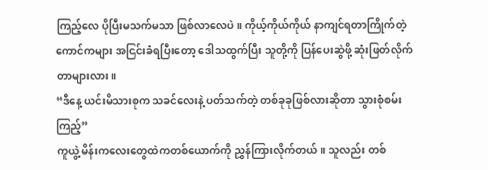ကြည့်လေ ပိုပြီးမသက်မသာ ဖြစ်လာလေပဲ။ ကိုယ့်ကိုယ်ကိုယ် နာကျင်ရတာကြိုက်တဲ့ကောင်ကများ အငြင်းခံရပြီးတော့ ဒေါသထွက်ပြီး သူတို့ကို ပြန်ပေးဆွဲဖို့ ဆုံးဖြတ်လိုက်တာများလား။
“ဒီနေ့ ယင်းမိသားစုက သခင်လေးနဲ့ ပတ်သက်တဲ့ တစ်ခုခုဖြစ်လားဆိုတာ သွားစုံစမ်းကြည့်”
ကူယွဲ့ မိန်းကလေးတွေထဲကတစ်ယောက်ကို ညွှန်ကြားလိုက်တယ်။ သူလည်း တစ်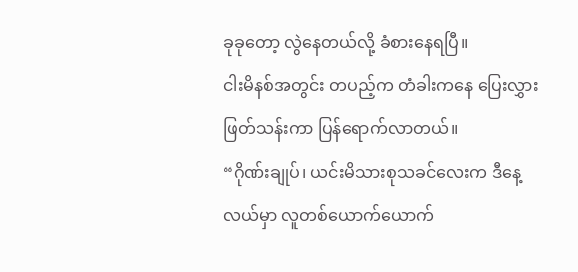ခုခုတော့ လွဲနေတယ်လို့ ခံစားနေရပြီ။
ငါးမိနစ်အတွင်း တပည့်က တံခါးကနေ ပြေးလွှားဖြတ်သန်းကာ ပြန်ရောက်လာတယ်။
“ဂိုဏ်းချုပ်၊ ယင်းမိသားစုသခင်လေးက ဒီနေ့လယ်မှာ လူတစ်ယောက်ယောက်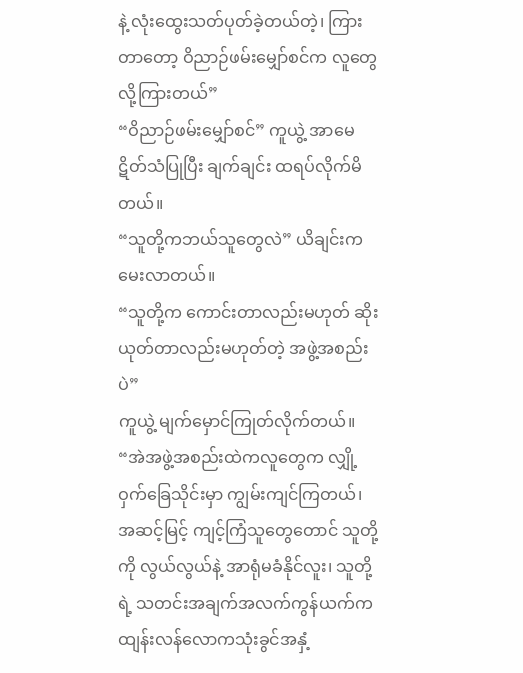နဲ့ လုံးထွေးသတ်ပုတ်ခဲ့တယ်တဲ့၊ ကြားတာတော့ ဝိညာဉ်ဖမ်းမျှော်စင်က လူတွေလို့ကြားတယ်”
“ဝိညာဉ်ဖမ်းမျှော်စင်” ကူယွဲ့ အာမေဋိတ်သံပြုပြီး ချက်ချင်း ထရပ်လိုက်မိတယ်။
“သူတို့ကဘယ်သူတွေလဲ” ယိချင်းက မေးလာတယ်။
“သူတို့က ကောင်းတာလည်းမဟုတ် ဆိုးယုတ်တာလည်းမဟုတ်တဲ့ အဖွဲ့အစည်းပဲ”
ကူယွဲ့ မျက်မှောင်ကြုတ်လိုက်တယ်။
“အဲအဖွဲ့အစည်းထဲကလူတွေက လျှို့ဝှက်ခြေသိုင်းမှာ ကျွမ်းကျင်ကြတယ်၊ အဆင့်မြင့် ကျင့်ကြံသူတွေတောင် သူတို့ကို လွယ်လွယ်နဲ့ အာရုံမခံနိုင်လူး၊ သူတို့ရဲ့ သတင်းအချက်အလက်ကွန်ယက်က ထျန်းလန်လောကသုံးခွင်အနှံ့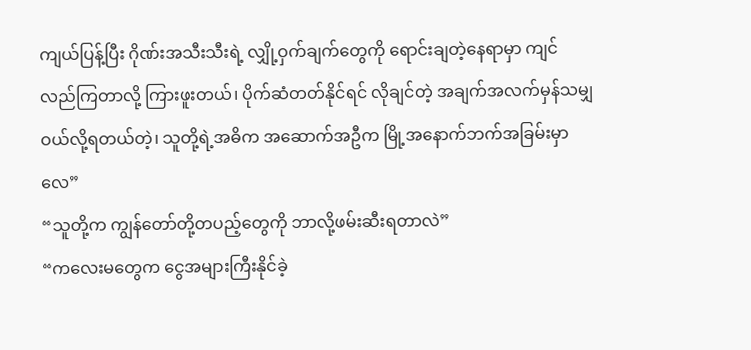ကျယ်ပြန့်ပြီး ဂိုဏ်းအသီးသီးရဲ့ လျှို့ဝှက်ချက်တွေကို ရောင်းချတဲ့နေရာမှာ ကျင်လည်ကြတာလို့ ကြားဖူးတယ်၊ ပိုက်ဆံတတ်နိုင်ရင် လိုချင်တဲ့ အချက်အလက်မှန်သမျှ ဝယ်လို့ရတယ်တဲ့၊ သူတို့ရဲ့အဓိက အဆောက်အဦက မြို့အနောက်ဘက်အခြမ်းမှာလေ”
“သူတို့က ကျွန်တော်တို့တပည့်တွေကို ဘာလို့ဖမ်းဆီးရတာလဲ”
“ကလေးမတွေက ငွေအများကြီးနိုင်ခဲ့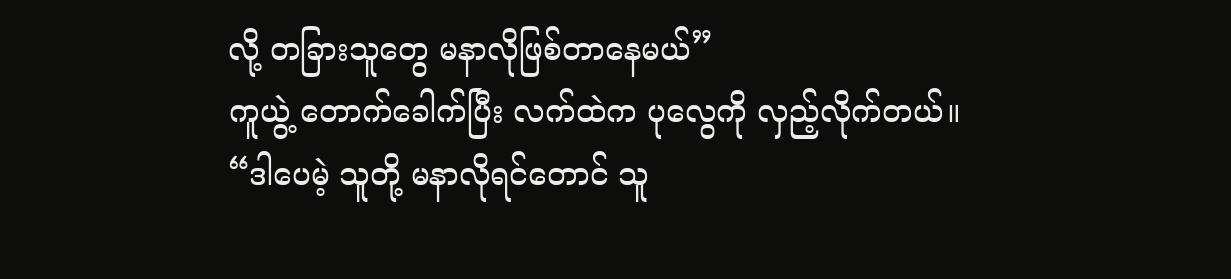လို့ တခြားသူတွေ မနာလိုဖြစ်တာနေမယ်”
ကူယွဲ့ တောက်ခေါက်ပြီး လက်ထဲက ပုလွေကို လှည့်လိုက်တယ်။
“ဒါပေမဲ့ သူတို့ မနာလိုရင်တောင် သူ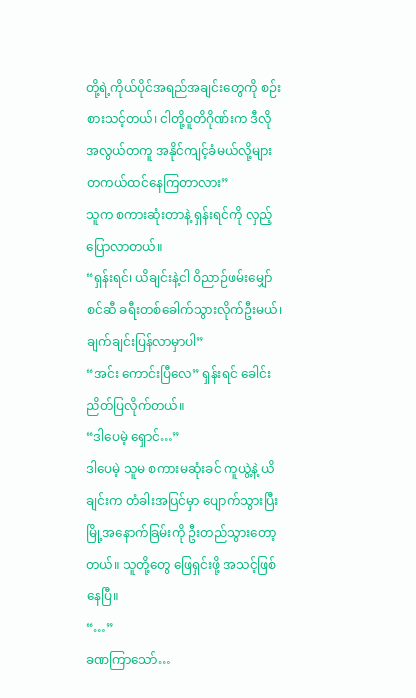တို့ရဲ့ကိုယ်ပိုင်အရည်အချင်းတွေကို စဉ်းစားသင့်တယ်၊ ငါတို့ဝူတိဂိုဏ်းက ဒီလိုအလွယ်တကူ အနိုင်ကျင့်ခံမယ်လို့များ တကယ်ထင်နေကြတာလား”
သူက စကားဆုံးတာနဲ့ ရှန်းရင်ကို လှည့်ပြောလာတယ်။
“ရှန်းရင်၊ ယိချင်းနဲ့ငါ ဝိညာဉ်ဖမ်းမျှော်စင်ဆီ ခရီးတစ်ခေါက်သွားလိုက်ဦးမယ်၊ ချက်ချင်းပြန်လာမှာပါ”
“အင်း ကောင်းပြီလေ” ရှန်းရင် ခေါင်းညိတ်ပြလိုက်တယ်။
“ဒါပေမဲ့ ရှောင်…”
ဒါပေမဲ့ သူမ စကားမဆုံးခင် ကူယွဲ့နဲ့ ယိချင်းက တံခါးအပြင်မှာ ပျောက်သွားပြီး မြို့အနောက်ခြမ်းကို ဦးတည်သွားတော့တယ်။ သူတို့တွေ ဖြေရှင်းဖို့ အသင့်ဖြစ်နေပြီ။
“…”
ခဏကြာသော်…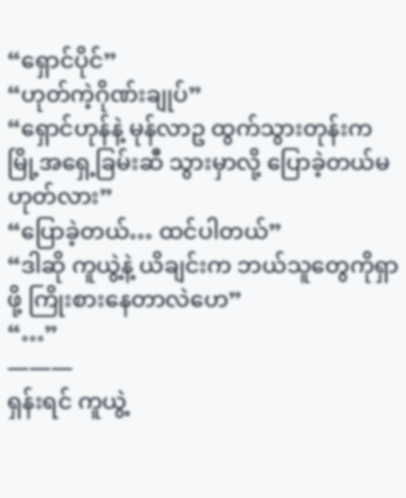“ရှောင်ပိုင်”
“ဟုတ်ကဲ့ဂိုဏ်းချုပ်”
“ရှောင်ဟုန်နဲ့ မုန်လာဥ ထွက်သွားတုန်းက မြို့အရှေ့ခြမ်းဆီ သွားမှာလို့ ပြောခဲ့တယ်မဟုတ်လား”
“ပြောခဲ့တယ်… ထင်ပါတယ်”
“ဒါဆို ကူယွဲ့နဲ့ ယိချင်းက ဘယ်သူတွေကိုရှာဖို့ ကြိုးစားနေတာလဲဟေ”
“…”
———
ရှန်းရင် ကူယွဲ့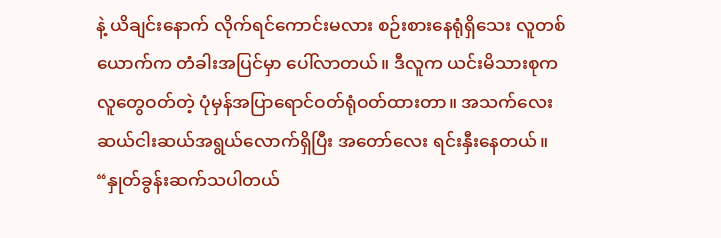နဲ့ ယိချင်းနောက် လိုက်ရင်ကောင်းမလား စဉ်းစားနေရုံရှိသေး လူတစ်ယောက်က တံခါးအပြင်မှာ ပေါ်လာတယ်။ ဒီလူက ယင်းမိသားစုက လူတွေဝတ်တဲ့ ပုံမှန်အပြာရောင်ဝတ်ရုံဝတ်ထားတာ။ အသက်လေးဆယ်ငါးဆယ်အရွယ်လောက်ရှိပြီး အတော်လေး ရင်းနှီးနေတယ်။
“နှုတ်ခွန်းဆက်သပါတယ်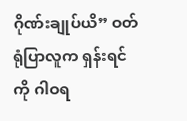ဂိုဏ်းချုပ်ယိ” ဝတ်ရုံပြာလူက ရှန်းရင်ကို ဂါဝရ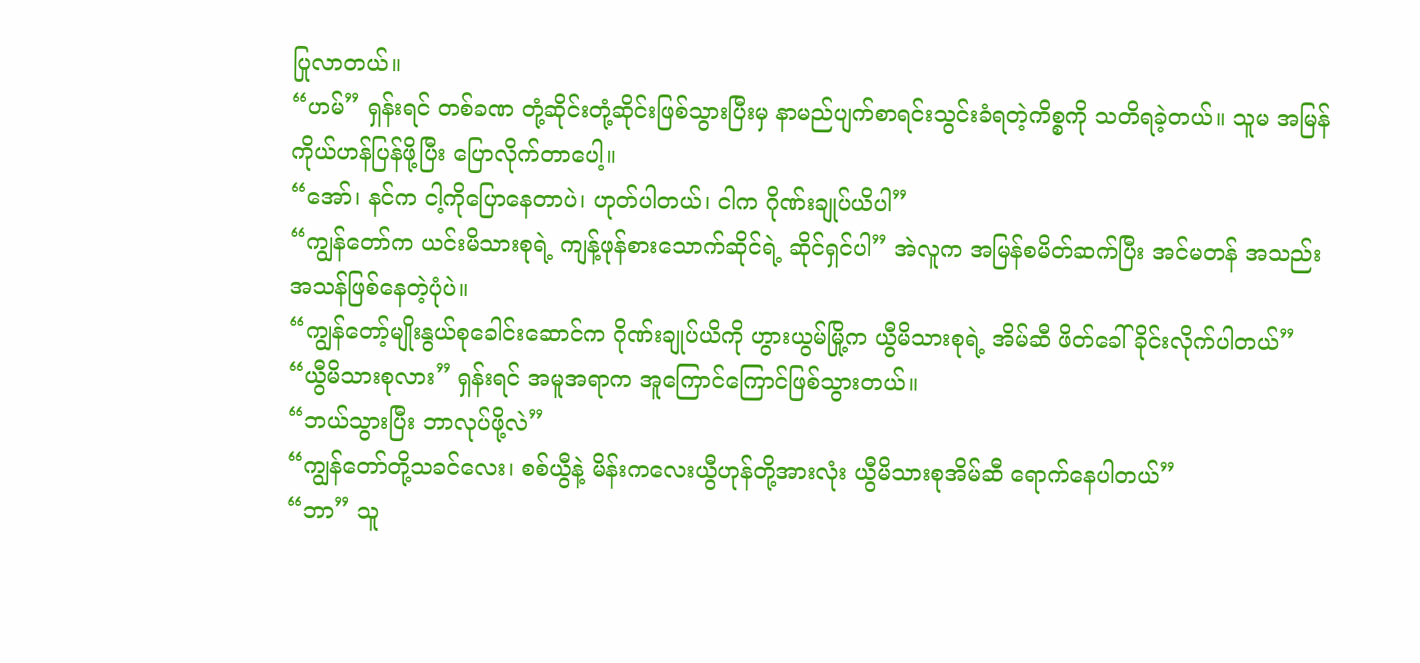ပြုလာတယ်။
“ဟမ်” ရှန်းရင် တစ်ခဏ တုံ့ဆိုင်းတုံ့ဆိုင်းဖြစ်သွားပြီးမှ နာမည်ပျက်စာရင်းသွင်းခံရတဲ့ကိစ္စကို သတိရခဲ့တယ်။ သူမ အမြန် ကိုယ်ဟန်ပြန်ဖို့ပြီး ပြောလိုက်တာပေါ့။
“အော်၊ နင်က ငါ့ကိုပြောနေတာပဲ၊ ဟုတ်ပါတယ်၊ ငါက ဂိုဏ်းချုပ်ယိပါ”
“ကျွန်တော်က ယင်းမိသားစုရဲ့ ကျန့်ဖုန်စားသောက်ဆိုင်ရဲ့ ဆိုင်ရှင်ပါ” အဲလူက အမြန်စမိတ်ဆက်ပြီး အင်မတန် အသည်းအသန်ဖြစ်နေတဲ့ပုံပဲ။
“ကျွန်တော့်မျိုးနွယ်စုခေါင်းဆောင်က ဂိုဏ်းချုပ်ယိကို ဟွားယွမ်မြို့က ယွီမိသားစုရဲ့ အိမ်ဆီ ဖိတ်ခေါ်ခိုင်းလိုက်ပါတယ်”
“ယွီမိသားစုလား” ရှန်းရင် အမူအရာက အူကြောင်ကြောင်ဖြစ်သွားတယ်။
“ဘယ်သွားပြီး ဘာလုပ်ဖို့လဲ”
“ကျွန်တော်တို့သခင်လေး၊ စစ်ယွီနဲ့ မိန်းကလေးယွီဟုန်တို့အားလုံး ယွီမိသားစုအိမ်ဆီ ရောက်နေပါတယ်”
“ဘာ” သူ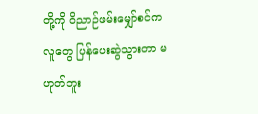တို့ကို ဝိညာဉ်ဖမ်းမျှော်စင်ကလူတွေ ပြန်ပေးဆွဲသွားတာ မဟုတ်ဘူး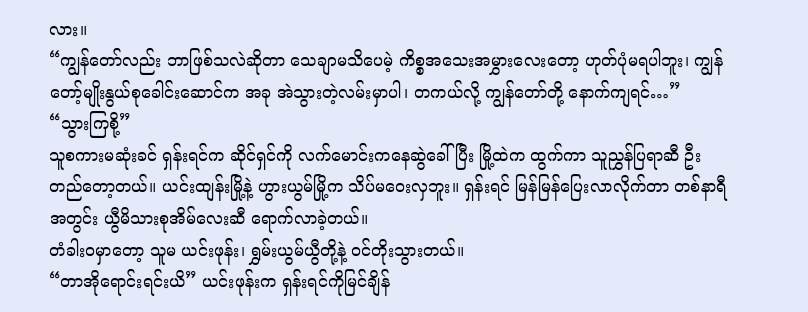လား။
“ကျွန်တော်လည်း ဘာဖြစ်သလဲဆိုတာ သေချာမသိပေမဲ့ ကိစ္စအသေးအမွှားလေးတော့ ဟုတ်ပုံမရပါဘူး၊ ကျွန်တော့်မျိုးနွယ်စုခေါင်းဆောင်က အခု အဲသွားတဲ့လမ်းမှာပါ၊ တကယ်လို့ ကျွန်တော်တို့ နောက်ကျရင်…”
“သွားကြစို့”
သူစကားမဆုံးခင် ရှန်းရင်က ဆိုင်ရှင်ကို လက်မောင်းကနေဆွဲခေါ်ပြီး မြို့ထဲက ထွက်ကာ သူညွှန်ပြရာဆီ ဦးတည်တော့တယ်။ ယင်းထျန်းမြို့နဲ့ ဟွားယွမ်မြို့က သိပ်မဝေးလှဘူး။ ရှန်းရင် မြန်မြန်ပြေးလာလိုက်တာ တစ်နာရီအတွင်း ယွီမိသားစုအိမ်လေးဆီ ရောက်လာခဲ့တယ်။
တံခါးဝမှာတော့ သူမ ယင်းဖုန်း၊ ရွှမ်းယွမ်ယွီတို့နဲ့ ဝင်တိုးသွားတယ်။
“တာအိုရောင်းရင်းယိ” ယင်းဖုန်းက ရှန်းရင်ကိုမြင်ချိန်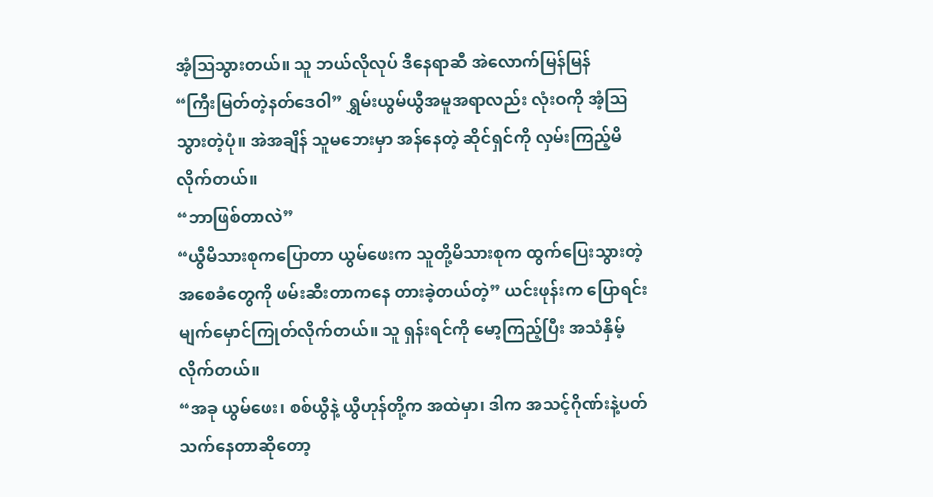အံ့ဩသွားတယ်။ သူ ဘယ်လိုလုပ် ဒီနေရာဆီ အဲလောက်မြန်မြန်
“ကြီးမြတ်တဲ့နတ်ဒေဝါ” ရွှမ်းယွမ်ယွီအမူအရာလည်း လုံးဝကို အံ့ဩသွားတဲ့ပုံ။ အဲအချိန် သူမဘေးမှာ အန်နေတဲ့ ဆိုင်ရှင်ကို လှမ်းကြည့်မိလိုက်တယ်။
“ဘာဖြစ်တာလဲ”
“ယွီမိသားစုကပြောတာ ယွမ်ဖေးက သူတို့မိသားစုက ထွက်ပြေးသွားတဲ့ အစေခံတွေကို ဖမ်းဆီးတာကနေ တားခဲ့တယ်တဲ့” ယင်းဖုန်းက ပြောရင်း မျက်မှောင်ကြုတ်လိုက်တယ်။ သူ ရှန်းရင်ကို မော့ကြည့်ပြီး အသံနှိမ့်လိုက်တယ်။
“အခု ယွမ်ဖေး၊ စစ်ယွီနဲ့ ယွီဟုန်တို့က အထဲမှာ၊ ဒါက အသင့်ဂိုဏ်းနဲ့ပတ်သက်နေတာဆိုတော့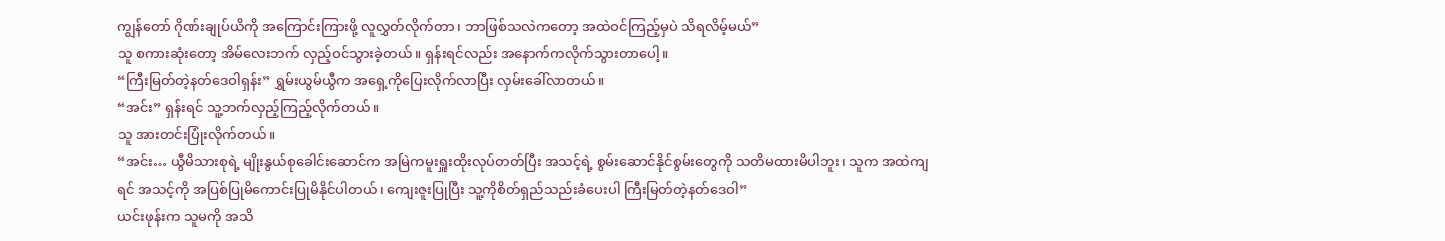ကျွန်တော် ဂိုဏ်းချုပ်ယိကို အကြောင်းကြားဖို့ လူလွှတ်လိုက်တာ၊ ဘာဖြစ်သလဲကတော့ အထဲဝင်ကြည့်မှပဲ သိရလိမ့်မယ်”
သူ စကားဆုံးတော့ အိမ်လေးဘက် လှည့်ဝင်သွားခဲ့တယ်။ ရှန်းရင်လည်း အနောက်ကလိုက်သွားတာပေါ့။
“ကြီးမြတ်တဲ့နတ်ဒေဝါရှန်း” ရွှမ်းယွမ်ယွီက အရှေ့ကိုပြေးလိုက်လာပြီး လှမ်းခေါ်လာတယ်။
“အင်း” ရှန်းရင် သူ့ဘက်လှည့်ကြည့်လိုက်တယ်။
သူ အားတင်းပြုံးလိုက်တယ်။
“အင်း… ယွီမိသားစုရဲ့ မျိုးနွယ်စုခေါင်းဆောင်က အမြဲကမူးရှူးထိုးလုပ်တတ်ပြီး အသင့်ရဲ့ စွမ်းဆောင်နိုင်စွမ်းတွေကို သတိမထားမိပါဘူး၊ သူက အထဲကျရင် အသင့်ကို အပြစ်ပြုမိကောင်းပြုမိနိုင်ပါတယ်၊ ကျေးဇူးပြုပြီး သူ့ကိုစိတ်ရှည်သည်းခံပေးပါ ကြီးမြတ်တဲ့နတ်ဒေဝါ”
ယင်းဖုန်းက သူမကို အသိ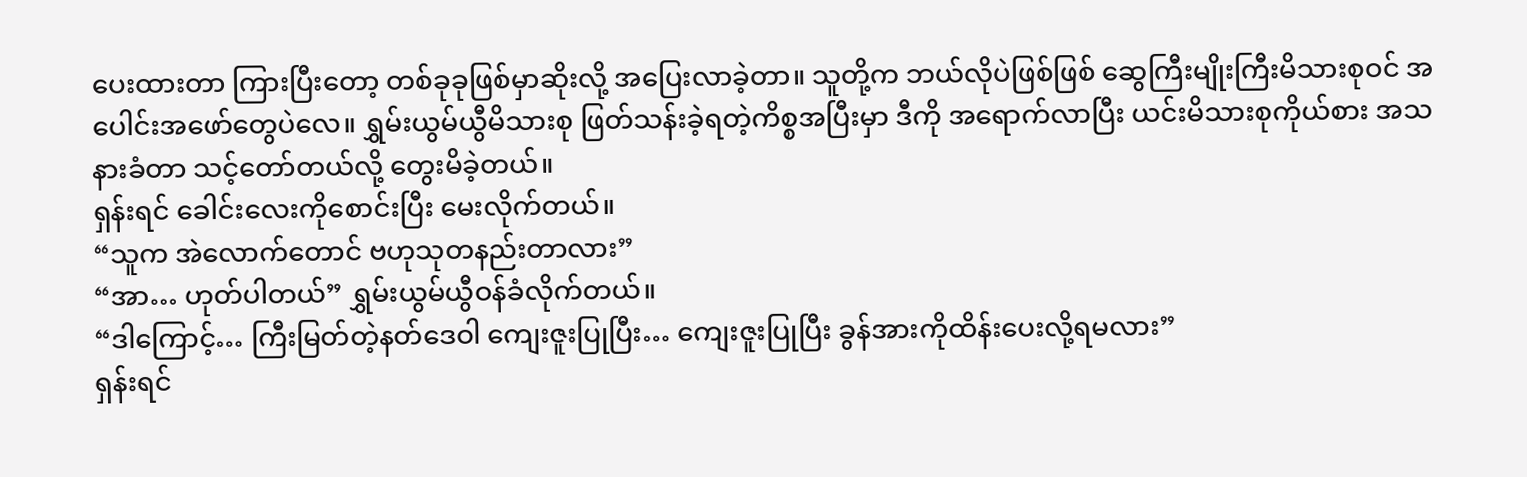ပေးထားတာ ကြားပြီးတော့ တစ်ခုခုဖြစ်မှာဆိုးလို့ အပြေးလာခဲ့တာ။ သူတို့က ဘယ်လိုပဲဖြစ်ဖြစ် ဆွေကြီးမျိုးကြီးမိသားစုဝင် အပေါင်းအဖော်တွေပဲလေ။ ရွှမ်းယွမ်ယွီမိသားစု ဖြတ်သန်းခဲ့ရတဲ့ကိစ္စအပြီးမှာ ဒီကို အရောက်လာပြီး ယင်းမိသားစုကိုယ်စား အသနားခံတာ သင့်တော်တယ်လို့ တွေးမိခဲ့တယ်။
ရှန်းရင် ခေါင်းလေးကိုစောင်းပြီး မေးလိုက်တယ်။
“သူက အဲလောက်တောင် ဗဟုသုတနည်းတာလား”
“အာ… ဟုတ်ပါတယ်” ရွှမ်းယွမ်ယွီဝန်ခံလိုက်တယ်။
“ဒါကြောင့်… ကြီးမြတ်တဲ့နတ်ဒေဝါ ကျေးဇူးပြုပြီး… ကျေးဇူးပြုပြီး ခွန်အားကိုထိန်းပေးလို့ရမလား”
ရှန်းရင်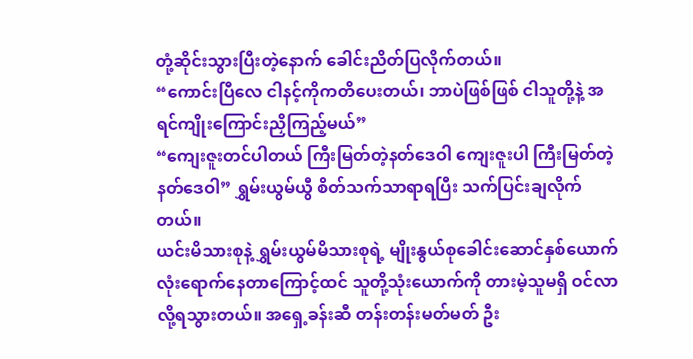တုံ့ဆိုင်းသွားပြီးတဲ့နောက် ခေါင်းညိတ်ပြလိုက်တယ်။
“ကောင်းပြီလေ ငါနင့်ကိုကတိပေးတယ်၊ ဘာပဲဖြစ်ဖြစ် ငါသူတို့နဲ့ အရင်ကျိုးကြောင်းညှိကြည့်မယ်”
“ကျေးဇူးတင်ပါတယ် ကြီးမြတ်တဲ့နတ်ဒေဝါ ကျေးဇူးပါ ကြီးမြတ်တဲ့နတ်ဒေဝါ” ရွှမ်းယွမ်ယွီ စိတ်သက်သာရာရပြီး သက်ပြင်းချလိုက်တယ်။
ယင်းမိသားစုနဲ့ ရွှမ်းယွမ်မိသားစုရဲ့ မျိုးနွယ်စုခေါင်းဆောင်နှစ်ယောက်လုံးရောက်နေတာကြောင့်ထင် သူတို့သုံးယောက်ကို တားမဲ့သူမရှိ ဝင်လာလို့ရသွားတယ်။ အရှေ့ခန်းဆီ တန်းတန်းမတ်မတ် ဦး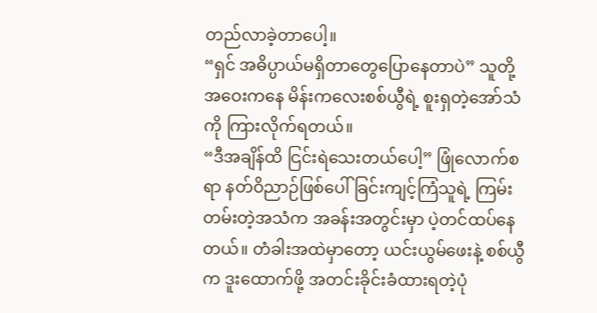တည်လာခဲ့တာပေါ့။
“ရှင် အဓိပ္ပာယ်မရှိတာတွေပြောနေတာပဲ” သူတို့ အဝေးကနေ မိန်းကလေးစစ်ယွီရဲ့ စူးရှတဲ့အော်သံကို ကြားလိုက်ရတယ်။
“ဒီအချိန်ထိ ငြင်းရဲသေးတယ်ပေါ့” ဖြုံလောက်စရာ နတ်ဝိညာဉ်ဖြစ်ပေါ်ခြင်းကျင့်ကြံသူရဲ့ ကြမ်းတမ်းတဲ့အသံက အခန်းအတွင်းမှာ ပဲ့တင်ထပ်နေတယ်။ တံခါးအထဲမှာတော့ ယင်းယွမ်ဖေးနဲ့ စစ်ယွီက ဒူးထောက်ဖို့ အတင်းခိုင်းခံထားရတဲ့ပုံ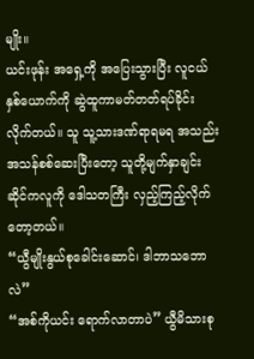မျိုး။
ယင်းဖုန်း အရှေ့ကို အပြေးသွားပြီး လူငယ်နှစ်ယောက်ကို ဆွဲထူကာမတ်တတ်ရပ်ခိုင်းလိုက်တယ်။ သူ သူ့သားဒဏ်ရာရမရ အသည်းအသန်စစ်ဆေးပြီးတော့ သူတို့မျက်နှာချင်းဆိုင်ကလူကို ဒေါသတကြီး လှည့်ကြည့်လိုက်တော့တယ်။
“ယွီမျိုးနွယ်စုခေါင်းဆောင်၊ ဒါဘာသဘောလဲ”
“အစ်ကိုယင်း ရောက်လာတာပဲ” ယွီမိသားစု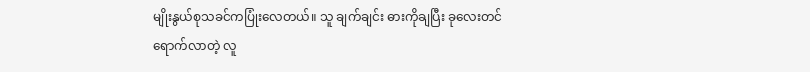မျိုးနွယ်စုသခင်ကပြုံးလေတယ်။ သူ ချက်ချင်း ဓားကိုချပြီး ခုလေးတင်ရောက်လာတဲ့ လူ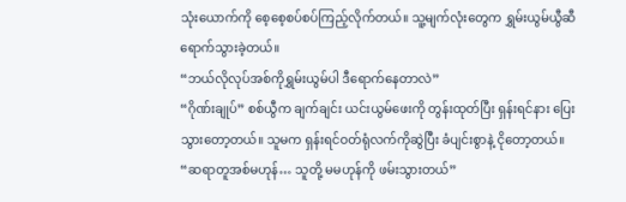သုံးယောက်ကို စေ့စေ့စပ်စပ်ကြည့်လိုက်တယ်။ သူ့မျက်လုံးတွေက ရွှမ်းယွမ်ယွီဆီရောက်သွားခဲ့တယ်။
“ဘယ်လိုလုပ်အစ်ကိုရွှမ်းယွမ်ပါ ဒီရောက်နေတာလဲ”
“ဂိုဏ်းချုပ်” စစ်ယွီက ချက်ချင်း ယင်းယွမ်ဖေးကို တွန်းထုတ်ပြီး ရှန်းရင်နား ပြေးသွားတော့တယ်။ သူမက ရှန်းရင်ဝတ်ရုံလက်ကိုဆွဲပြီး ခံပျင်းစွာနဲ့ ငိုတော့တယ်။
“ဆရာတူအစ်မဟုန်… သူတို့ မမဟုန်ကို ဖမ်းသွားတယ်”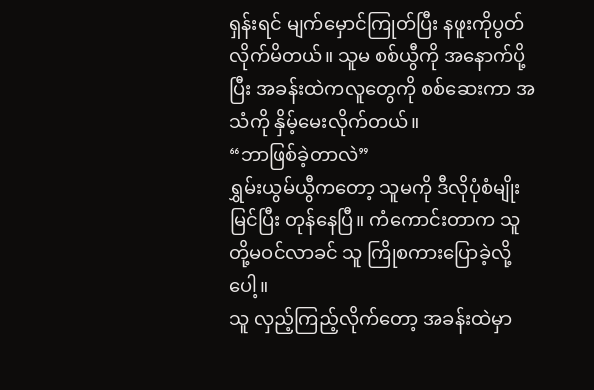ရှန်းရင် မျက်မှောင်ကြုတ်ပြီး နဖူးကိုပွတ်လိုက်မိတယ်။ သူမ စစ်ယွီကို အနောက်ပို့ပြီး အခန်းထဲကလူတွေကို စစ်ဆေးကာ အသံကို နှိမ့်မေးလိုက်တယ်။
“ဘာဖြစ်ခဲ့တာလဲ”
ရွှမ်းယွမ်ယွီကတော့ သူမကို ဒီလိုပုံစံမျိုးမြင်ပြီး တုန်နေပြီ။ ကံကောင်းတာက သူတို့မဝင်လာခင် သူ ကြိုစကားပြောခဲ့လို့ပေါ့။
သူ လှည့်ကြည့်လိုက်တော့ အခန်းထဲမှာ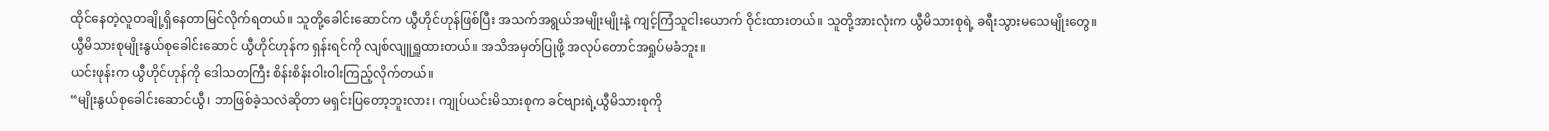ထိုင်နေတဲ့လူတချို့ရှိနေတာမြင်လိုက်ရတယ်။ သူတို့ခေါင်းဆောင်က ယွီဟိုင်ဟုန်ဖြစ်ပြီး အသက်အရွယ်အမျိုးမျိုးနဲ့ ကျင့်ကြံသူငါးယောက် ဝိုင်းထားတယ်။ သူတို့အားလုံးက ယွီမိသားစုရဲ့ ခရီးသွားမသေမျိုးတွေ။
ယွီမိသားစုမျိုးနွယ်စုခေါင်းဆောင် ယွီဟိုင်ဟုန်က ရှန်းရင်ကို လျစ်လျူရှူထားတယ်။ အသိအမှတ်ပြုဖို့ အလုပ်တောင်အရှုပ်မခံဘူး။
ယင်းဖုန်းက ယွီဟိုင်ဟုန်ကို ဒေါသတကြီး စိန်းစိန်းဝါးဝါးကြည့်လိုက်တယ်။
“မျိုးနွယ်စုခေါင်းဆောင်ယွီ၊ ဘာဖြစ်ခဲ့သလဲဆိုတာ မရှင်းပြတော့ဘူးလား၊ ကျုပ်ယင်းမိသားစုက ခင်ဗျားရဲ့ယွီမိသားစုကို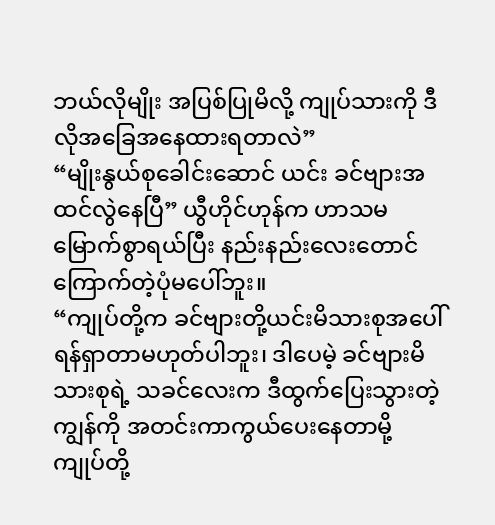ဘယ်လိုမျိုး အပြစ်ပြုမိလို့ ကျုပ်သားကို ဒီလိုအခြေအနေထားရတာလဲ”
“မျိုးနွယ်စုခေါင်းဆောင် ယင်း ခင်ဗျားအထင်လွဲနေပြီ” ယွီဟိုင်ဟုန်က ဟာသမမြောက်စွာရယ်ပြီး နည်းနည်းလေးတောင် ကြောက်တဲ့ပုံမပေါ်ဘူး။
“ကျုပ်တို့က ခင်ဗျားတို့ယင်းမိသားစုအပေါ် ရန်ရှာတာမဟုတ်ပါဘူး၊ ဒါပေမဲ့ ခင်ဗျားမိသားစုရဲ့ သခင်လေးက ဒီထွက်ပြေးသွားတဲ့ကျွန်ကို အတင်းကာကွယ်ပေးနေတာမို့ ကျုပ်တို့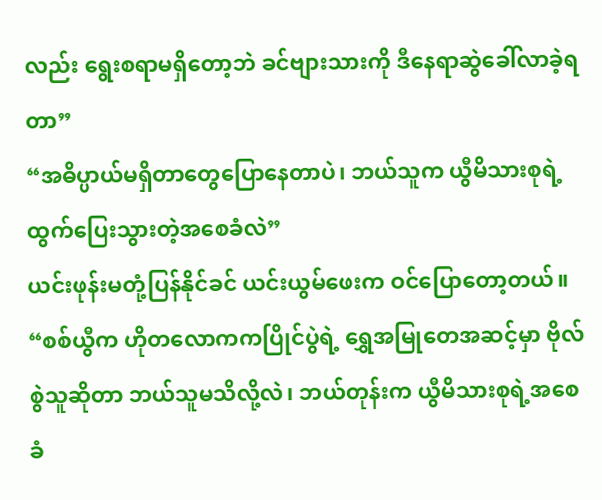လည်း ရွေးစရာမရှိတော့ဘဲ ခင်ဗျားသားကို ဒီနေရာဆွဲခေါ်လာခဲ့ရတာ”
“အဓိပ္ပာယ်မရှိတာတွေပြောနေတာပဲ၊ ဘယ်သူက ယွီမိသားစုရဲ့ ထွက်ပြေးသွားတဲ့အစေခံလဲ”
ယင်းဖုန်းမတုံ့ပြန်နိုင်ခင် ယင်းယွမ်ဖေးက ဝင်ပြောတော့တယ်။
“စစ်ယွီက ဟိုတလောကကပြိုင်ပွဲရဲ့ ရွှေအမြုတေအဆင့်မှာ ဗိုလ်စွဲသူဆိုတာ ဘယ်သူမသိလို့လဲ၊ ဘယ်တုန်းက ယွီမိသားစုရဲ့အစေခံ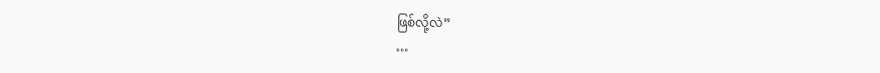ဖြစ်လို့လဲ”
…